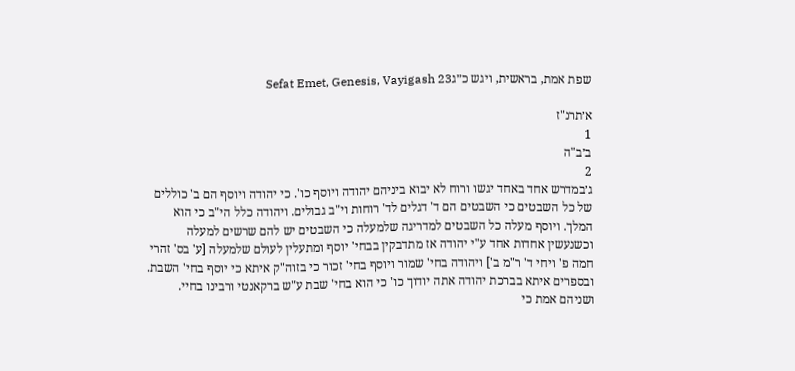שפת אמת, בראשית, ויגש כ״גSefat Emet, Genesis, Vayigash 23

א׳תרנ"ז
1
ב׳ב"ה
2
ג׳במדרש אחד באחד יגשו ורוח לא יבוא ביניהם יהודה ויוסף כו'. כי יהודה ויוסף הם ב' כוללים של כל השבטים כי השבטים הם ד' דגלים לד' רוחות וי"ב גבולים. ויהודה כלל הי"ב כי הוא המלך. ויוסף מעלה כל השבטים למדריגה שלמעלה כי השבטים יש להם שרשים למעלה וכשנעשין אחדות אחד ע"י יהודה אז מתדבקין בבחי' יוסף ומתעלין לעולם שלמעלה [ע' בס' זהרי חמה פ' ויחי ד' ר"מ ב'] ויהודה בחי' שמור ויוסף בחי' זכור כי בזוה"ק איתא כי יוסף בחי' השבת. ובספרים איתא בברכת יהודה אתה יודוך כו' כי הוא בחי' שבת ע"ש ברקאנטי ורבינו בחיי. ושניהם אמת כי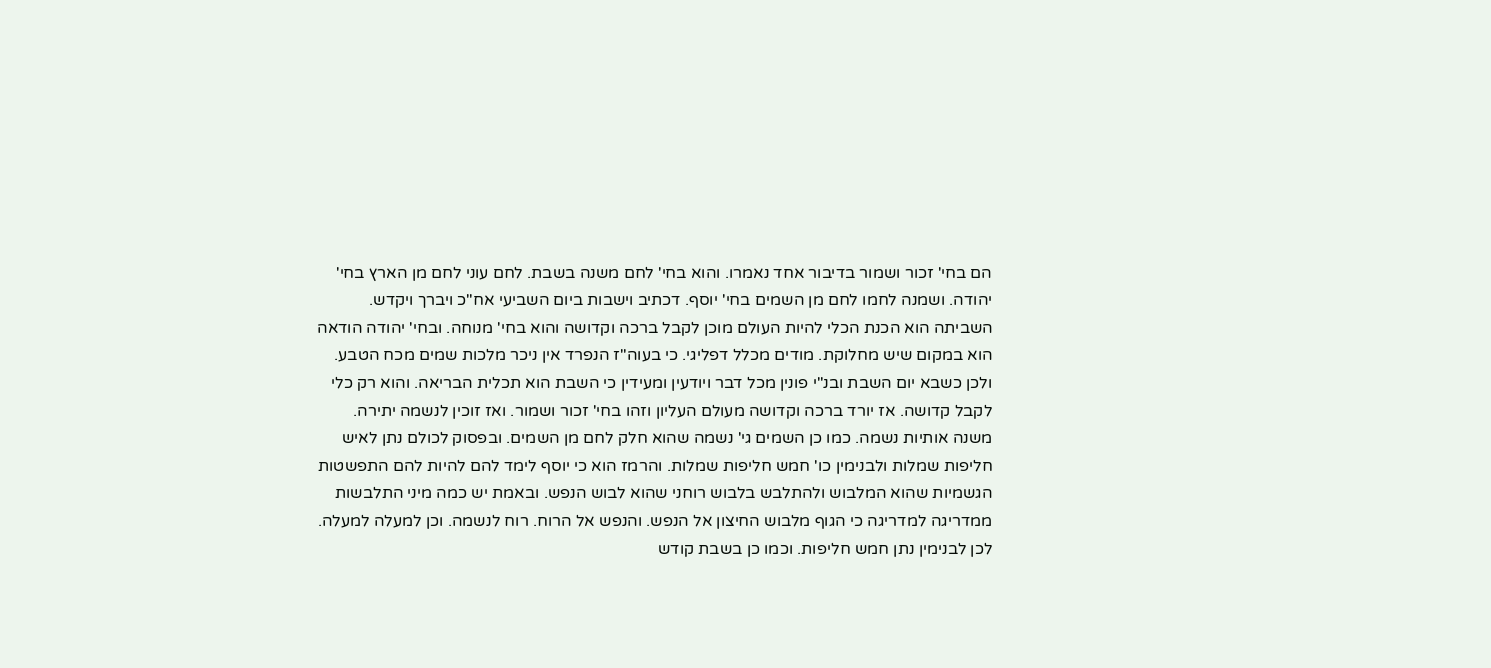הם בחי' זכור ושמור בדיבור אחד נאמרו. והוא בחי' לחם משנה בשבת. לחם עוני לחם מן הארץ בחי' יהודה. ושמנה לחמו לחם מן השמים בחי' יוסף. דכתיב וישבות ביום השביעי אח"כ ויברך ויקדש. השביתה הוא הכנת הכלי להיות העולם מוכן לקבל ברכה וקדושה והוא בחי' מנוחה. ובחי' יהודה הודאה הוא במקום שיש מחלוקת. מודים מכלל דפליגי. כי בעוה"ז הנפרד אין ניכר מלכות שמים מכח הטבע. ולכן כשבא יום השבת ובנ"י פונין מכל דבר ויודעין ומעידין כי השבת הוא תכלית הבריאה. והוא רק כלי לקבל קדושה. אז יורד ברכה וקדושה מעולם העליון וזהו בחי' זכור ושמור. ואז זוכין לנשמה יתירה. משנה אותיות נשמה. כמו כן השמים גי' נשמה שהוא חלק לחם מן השמים. ובפסוק לכולם נתן לאיש חליפות שמלות ולבנימין כו' חמש חליפות שמלות. והרמז הוא כי יוסף לימד להם להיות להם התפשטות הגשמיות שהוא המלבוש ולהתלבש בלבוש רוחני שהוא לבוש הנפש. ובאמת יש כמה מיני התלבשות ממדריגה למדריגה כי הגוף מלבוש החיצון אל הנפש. והנפש אל הרוח. רוח לנשמה. וכן למעלה למעלה. לכן לבנימין נתן חמש חליפות. וכמו כן בשבת קודש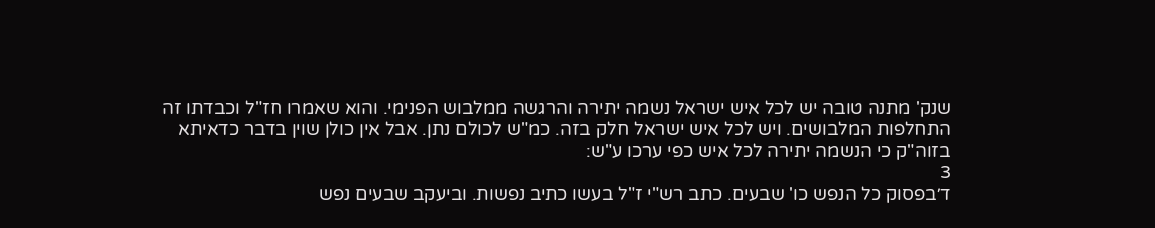שנק' מתנה טובה יש לכל איש ישראל נשמה יתירה והרגשה ממלבוש הפנימי. והוא שאמרו חז"ל וכבדתו זה התחלפות המלבושים. ויש לכל איש ישראל חלק בזה. כמ"ש לכולם נתן. אבל אין כולן שוין בדבר כדאיתא בזוה"ק כי הנשמה יתירה לכל איש כפי ערכו ע"ש:
3
ד׳בפסוק כל הנפש כו' שבעים. כתב רש"י ז"ל בעשו כתיב נפשות. וביעקב שבעים נפש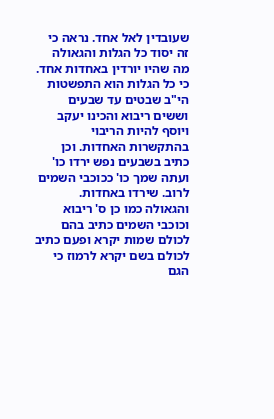שעובדין לאל אחד. נראה כי זה יסוד כל הגלות והגאולה מה שהיו יורדין באחדות אחד. כי כל הגלות הוא התפשטות הי"ב שבטים עד שבעים וששים ריבוא והכינו יעקב ויוסף להיות הריבוי בהתקשרות האחדות. וכן כתיב בשבעים נפש ירדו כו' ועתה שמך כו' ככוכבי השמים לרוב. שירדו באחדות. והגאולה כמו כן ס' ריבוא וכוכבי השמים כתיב בהם לכולם שמות יקרא ופעם כתיב לכולם בשם יקרא לרמוז כי הגם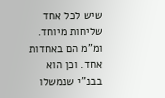שיש לכל אחד שליחות מיוחד. ומ"מ הם באחדות אחד. וכן הוא בבנ"י שנמשלו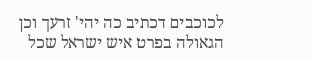לכוכבים דכתיב כה יהי' זרעך וכן הגאולה בפרט איש ישראל שכל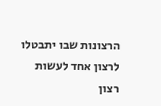הרצונות שבו יתבטלו לרצון אחד לעשות רצון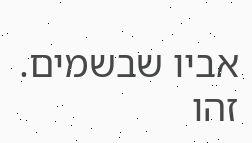אביו שבשמים. זהו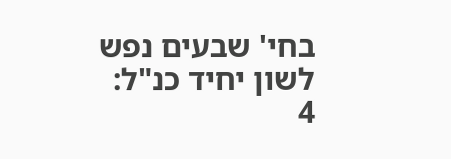בחי' שבעים נפש לשון יחיד כנ"ל:
4